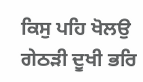ਕਿਸੁ ਪਹਿ ਖੋਲਉ ਗੇਠੜੀ ਦੂਖੀ ਭਰਿ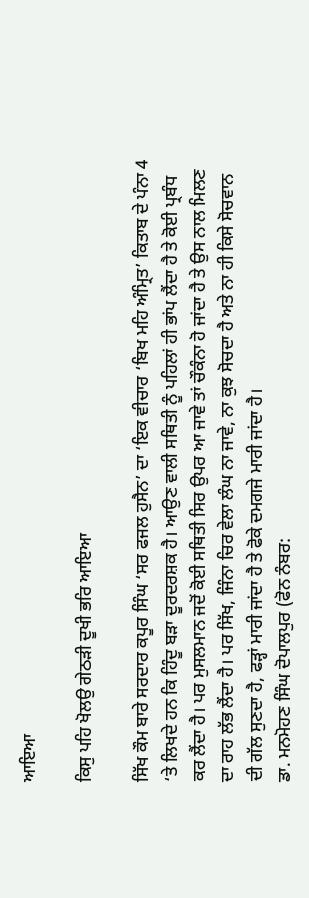ਆਇਆ

ਕਿਸੁ ਪਹਿ ਖੋਲਉ ਗੇਠੜੀ ਦੂਖੀ ਭਰਿ ਆਇਆ

ਸਿੱਖ ਕੌਮ ਬਾਰੇ ਸਰਦਾਰ ਕਪੂਰ ਸਿੰਘ ‘ਸਰ ਫਜਲ ਹੁਸੈਨ’ ਦਾ ‘ਇਕ ਵੀਚਾਰ ‘ਬਿਖ ਮਹਿ ਅੰਮ੍ਰਿਤ’ ਕਿਤਾਬ ਦੇ ਪੰਨਾ 4 ‘ਤੇ ਲਿਖਦੇ ਹਨ ਕਿ ਹਿੰਦੂ ਬੜਾ ਦੂਰਦਰਸ਼ਕ ਹੈ। ਆਉਣ ਵਾਲੀ ਸਥਿਤੀ ਨੂੰ ਪਹਿਲਾਂ ਹੀ ਭਾਂਪ ਲੈਂਦਾ ਹੈ ਤੇ ਕੋਈ ਪ੍ਰਬੰਧ ਕਰ ਲੈਂਦਾ ਹੈ। ਪਰ ਮੁਸਲਮਾਨ ਜਦੋਂ ਕੋਈ ਸਥਿਤੀ ਸਿਰ ਉਪਰ ਆ ਜਾਵੇ ਤਾਂ ਚੌਕੰਨਾ ਹੋ ਜਾਂਦਾ ਹੈ ਤੇ ਉਸ ਨਾਲ ਮਿਲਣ ਦਾ ਰਾਹ ਲੱਭ ਲੈਂਦਾ ਹੈ। ਪਰ ਸਿੱਖ, ਜਿੰਨਾ ਚਿਰ ਵੇਲਾ ਲੰਘ ਨਾ ਜਾਵੇ, ਨਾ ਕੁਝ ਸੋਚਦਾ ਹੈ ਅਤੇ ਨਾ ਹੀ ਕਿਸੇ ਸੋਚਵਾਨ ਦੀ ਗੱਲ ਸੁਣਦਾ ਹੈ, ਫੜ੍ਹਾਂ ਮਾਰੀ ਜਾਂਦਾ ਹੈ ਤੇ ਫੋਕੇ ਦਮਗਜੇ ਮਾਰੀ ਜਾਂਦਾ ਹੈ।
ਡਾ. ਮਨਮੋਹਣ ਸਿੰਘ ਦੋਪਾਲਪੁਰ (ਫੋਨ ਨੰਬਰ: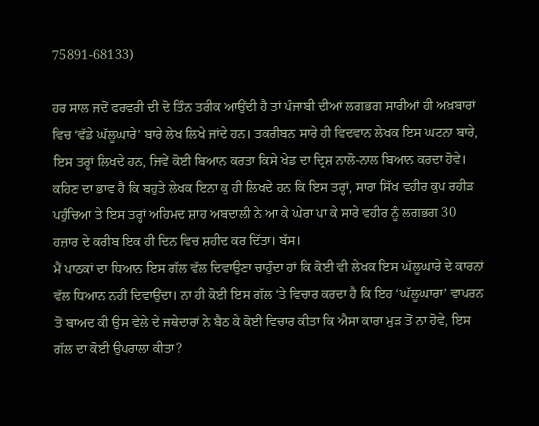75891-68133)

ਹਰ ਸਾਲ ਜਦੋਂ ਫਰਵਰੀ ਦੀ ਦੋ ਤਿੰਨ ਤਰੀਕ ਆਉਂਦੀ ਹੈ ਤਾਂ ਪੰਜਾਬੀ ਦੀਆਂ ਲਗਭਗ ਸਾਰੀਆਂ ਹੀ ਅਖ਼ਬਾਰਾਂ ਵਿਚ ‘ਵੱਡੇ ਘੱਲੂਘਾਰੇ’ ਬਾਰੇ ਲੇਖ ਲਿਖੇ ਜਾਂਦੇ ਹਨ। ਤਕਰੀਬਨ ਸਾਰੇ ਹੀ ਵਿਦਵਾਨ ਲੇਖਕ ਇਸ ਘਟਨਾ ਬਾਰੇ, ਇਸ ਤਰ੍ਹਾਂ ਲਿਖਦੇ ਹਨ, ਜਿਵੇਂ ਕੋਈ ਬਿਆਨ ਕਰਤਾ ਕਿਸੇ ਖੇਡ ਦਾ ਦ੍ਰਿਸ਼ ਨਾਲੋ-ਨਾਲ ਬਿਆਨ ਕਰਦਾ ਹੋਵੇ। ਕਹਿਣ ਦਾ ਭਾਵ ਹੈ ਕਿ ਬਹੁਤੇ ਲੇਖਕ ਇਨਾ ਕੁ ਹੀ ਲਿਖਦੇ ਹਨ ਕਿ ਇਸ ਤਰ੍ਹਾਂ, ਸਾਰਾ ਸਿੱਖ ਵਹੀਰ ਕੁਪ ਰਹੀੜ ਪਹੁੰਚਿਆ ਤੇ ਇਸ ਤਰ੍ਹਾਂ ਅਹਿਮਦ ਸ਼ਾਹ ਅਬਦਾਲੀ ਨੇ ਆ ਕੇ ਘੇਰਾ ਪਾ ਕੇ ਸਾਰੇ ਵਹੀਰ ਨੂੰ ਲਗਭਗ 30 ਹਜ਼ਾਰ ਦੇ ਕਰੀਬ ਇਕ ਹੀ ਦਿਨ ਵਿਚ ਸ਼ਹੀਦ ਕਰ ਦਿੱਤਾ। ਬੱਸ।
ਮੈਂ ਪਾਠਕਾਂ ਦਾ ਧਿਆਨ ਇਸ ਗੱਲ ਵੱਲ ਦਿਵਾਉਣਾ ਚਾਹੁੰਦਾ ਹਾਂ ਕਿ ਕੋਈ ਵੀ ਲੇਖਕ ਇਸ ਘੱਲੂਘਾਰੇ ਦੇ ਕਾਰਨਾਂ ਵੱਲ ਧਿਆਨ ਨਹੀਂ ਦਿਵਾਉਂਦਾ। ਨਾ ਹੀ ਕੋਈ ਇਸ ਗੱਲ ‘ਤੇ ਵਿਚਾਰ ਕਰਦਾ ਹੈ ਕਿ ਇਹ ‘ਘੱਲੂਘਾਰਾ’ ਵਾਪਰਨ ਤੋਂ ਬਾਅਦ ਕੀ ਉਸ ਵੇਲੇ ਦੇ ਜਥੇਦਾਰਾਂ ਨੇ ਬੈਠ ਕੇ ਕੋਈ ਵਿਚਾਰ ਕੀਤਾ ਕਿ ਐਸਾ ਕਾਰਾ ਮੁੜ ਤੋਂ ਨਾ ਹੋਵੇ, ਇਸ ਗੱਲ ਦਾ ਕੋਈ ਉਪਰਾਲਾ ਕੀਤਾ?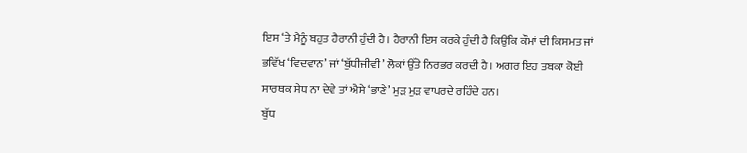ਇਸ ‘ਤੇ ਮੈਨੂੰ ਬਹੁਤ ਹੈਰਾਨੀ ਹੁੰਦੀ ਹੈ। ਹੈਰਾਨੀ ਇਸ ਕਰਕੇ ਹੁੰਦੀ ਹੈ ਕਿਉਂਕਿ ਕੌਮਾਂ ਦੀ ਕਿਸਮਤ ਜਾਂ ਭਵਿੱਖ ‘ਵਿਦਵਾਨ’ ਜਾਂ ‘ਬੁੱਧੀਜੀਵੀ’ ਲੋਕਾਂ ਉੱਤੇ ਨਿਰਭਰ ਕਰਦੀ ਹੈ। ਅਗਰ ਇਹ ਤਬਕਾ ਕੋਈ ਸਾਰਥਕ ਸੇਧ ਨਾ ਦੇਵੇ ਤਾਂ ਐਸੇ ‘ਭਾਣੇ’ ਮੁੜ ਮੁੜ ਵਾਪਰਦੇ ਰਹਿੰਦੇ ਹਨ।
ਬੁੱਧ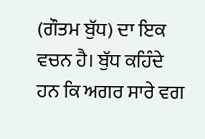(ਗੌਤਮ ਬੁੱਧ) ਦਾ ਇਕ ਵਚਨ ਹੈ। ਬੁੱਧ ਕਹਿੰਦੇ ਹਨ ਕਿ ਅਗਰ ਸਾਰੇ ਵਗ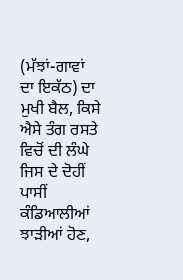(ਮੱਝਾਂ-ਗਾਵਾਂ ਦਾ ਇਕੱਠ) ਦਾ ਮੁਖੀ ਬੈਲ, ਕਿਸੇ ਐਸੇ ਤੰਗ ਰਸਤੇ ਵਿਚੋਂ ਦੀ ਲੰਘੇ ਜਿਸ ਦੇ ਦੋਹੀਂ ਪਾਸੀਂ ਕੰਡਿਆਲੀਆਂ ਝਾੜੀਆਂ ਹੋਣ,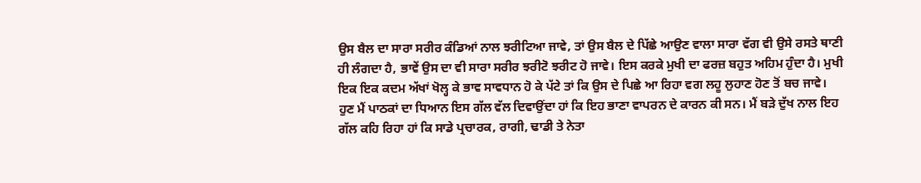ਉਸ ਬੈਲ ਦਾ ਸਾਰਾ ਸਰੀਰ ਕੰਡਿਆਂ ਨਾਲ ਝਰੀਟਿਆ ਜਾਵੇ, ਤਾਂ ਉਸ ਬੈਲ ਦੇ ਪਿੱਛੇ ਆਉਣ ਵਾਲਾ ਸਾਰਾ ਵੱਗ ਵੀ ਉਸੇ ਰਸਤੇ ਥਾਣੀ ਹੀ ਲੰਗਦਾ ਹੈ, ਭਾਵੇਂ ਉਸ ਦਾ ਵੀ ਸਾਰਾ ਸਰੀਰ ਝਰੀਟੋ ਝਰੀਟ ਹੋ ਜਾਵੇ। ਇਸ ਕਰਕੇ ਮੁਖੀ ਦਾ ਫਰਜ਼ ਬਹੁਤ ਅਹਿਮ ਹੁੰਦਾ ਹੈ। ਮੁਖੀ ਇਕ ਇਕ ਕਦਮ ਅੱਖਾਂ ਖੋਲ੍ਹ ਕੇ ਭਾਵ ਸਾਵਧਾਨ ਹੋ ਕੇ ਪੱਟੇ ਤਾਂ ਕਿ ਉਸ ਦੇ ਪਿਛੇ ਆ ਰਿਹਾ ਵਗ ਲਹੂ ਲੁਹਾਣ ਹੋਣ ਤੋਂ ਬਚ ਜਾਵੇ।
ਹੁਣ ਮੈਂ ਪਾਠਕਾਂ ਦਾ ਧਿਆਨ ਇਸ ਗੱਲ ਵੱਲ ਦਿਵਾਉਂਦਾ ਹਾਂ ਕਿ ਇਹ ਭਾਣਾ ਵਾਪਰਨ ਦੇ ਕਾਰਨ ਕੀ ਸਨ। ਮੈਂ ਬੜੇ ਦੁੱਖ ਨਾਲ ਇਹ ਗੱਲ ਕਹਿ ਰਿਹਾ ਹਾਂ ਕਿ ਸਾਡੇ ਪ੍ਰਚਾਰਕ, ਰਾਗੀ, ਢਾਡੀ ਤੇ ਨੇਤਾ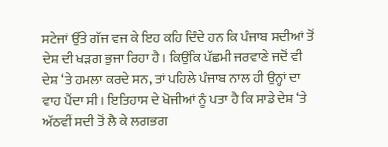ਸਟੇਜਾਂ ਉੱਤੇ ਗੱਜ ਵਜ ਕੇ ਇਹ ਕਹਿ ਦਿੰਦੇ ਹਨ ਕਿ ਪੰਜਾਬ ਸਦੀਆਂ ਤੋਂ ਦੇਸ਼ ਦੀ ਖੜਗ ਭੁਜਾ ਰਿਹਾ ਹੈ। ਕਿਉਂਕਿ ਪੱਛਮੀ ਜਰਵਾਣੇ ਜਦੋਂ ਵੀ ਦੇਸ਼ ‘ਤੇ ਹਮਲਾ ਕਰਦੇ ਸਨ, ਤਾਂ ਪਹਿਲੇ ਪੰਜਾਬ ਨਾਲ ਹੀ ਉਨ੍ਹਾਂ ਦਾ ਵਾਹ ਪੈਂਦਾ ਸੀ। ਇਤਿਹਾਸ ਦੇ ਖੋਜੀਆਂ ਨੂੰ ਪਤਾ ਹੈ ਕਿ ਸਾਡੇ ਦੇਸ਼ ‘ਤੇ ਅੱਠਵੀਂ ਸਦੀ ਤੋਂ ਲੈ ਕੇ ਲਗਭਗ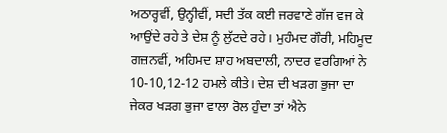ਅਠਾਰ੍ਹਵੀਂ, ਉਨ੍ਹੀਵੀਂ, ਸਦੀ ਤੱਕ ਕਈ ਜਰਵਾਣੇ ਗੱਜ ਵਜ ਕੇ ਆਉਂਦੇ ਰਹੇ ਤੇ ਦੇਸ਼ ਨੂੰ ਲੁੱਟਦੇ ਰਹੇ। ਮੁਹੰਮਦ ਗੌਰੀ, ਮਹਿਮੂਦ ਗਜ਼ਨਵੀਂ, ਅਹਿਮਦ ਸ਼ਾਹ ਅਬਦਾਲੀ, ਨਾਦਰ ਵਰਗਿਆਂ ਨੇ 10-10,12-12 ਹਮਲੇ ਕੀਤੇ। ਦੇਸ਼ ਦੀ ਖੜਗ ਭੁਜਾ ਦਾ ਜੇਕਰ ਖੜਗ ਭੁਜਾ ਵਾਲਾ ਰੋਲ ਹੁੰਦਾ ਤਾਂ ਐਨੇ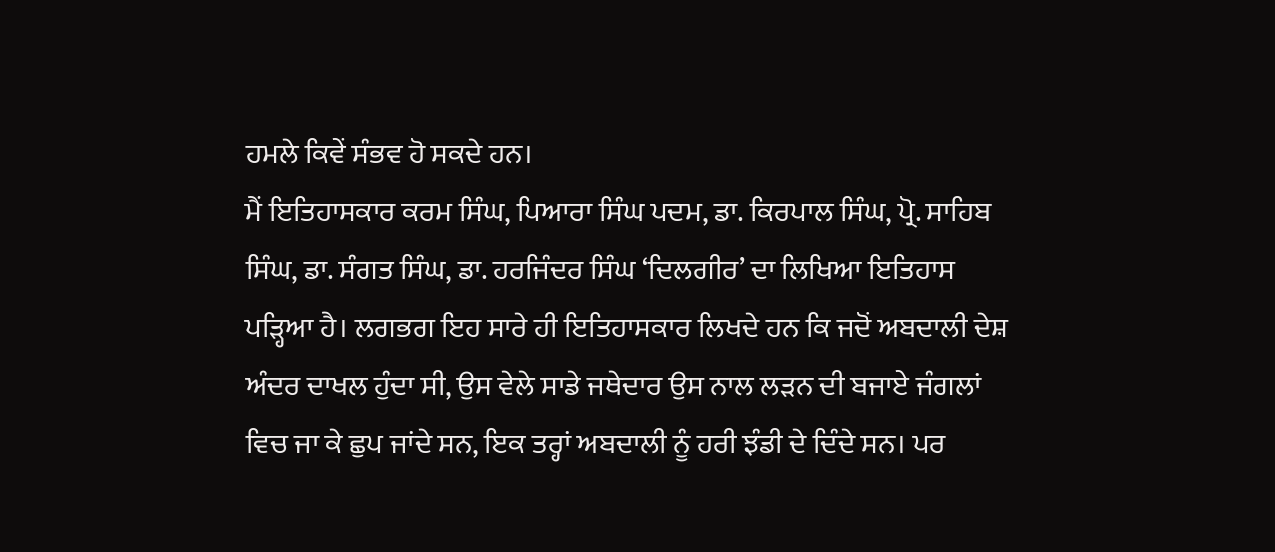ਹਮਲੇ ਕਿਵੇਂ ਸੰਭਵ ਹੋ ਸਕਦੇ ਹਨ।
ਮੈਂ ਇਤਿਹਾਸਕਾਰ ਕਰਮ ਸਿੰਘ, ਪਿਆਰਾ ਸਿੰਘ ਪਦਮ, ਡਾ. ਕਿਰਪਾਲ ਸਿੰਘ, ਪ੍ਰੋ. ਸਾਹਿਬ ਸਿੰਘ, ਡਾ. ਸੰਗਤ ਸਿੰਘ, ਡਾ. ਹਰਜਿੰਦਰ ਸਿੰਘ ‘ਦਿਲਗੀਰ’ ਦਾ ਲਿਖਿਆ ਇਤਿਹਾਸ ਪੜ੍ਹਿਆ ਹੈ। ਲਗਭਗ ਇਹ ਸਾਰੇ ਹੀ ਇਤਿਹਾਸਕਾਰ ਲਿਖਦੇ ਹਨ ਕਿ ਜਦੋਂ ਅਬਦਾਲੀ ਦੇਸ਼ ਅੰਦਰ ਦਾਖਲ ਹੁੰਦਾ ਸੀ, ਉਸ ਵੇਲੇ ਸਾਡੇ ਜਥੇਦਾਰ ਉਸ ਨਾਲ ਲੜਨ ਦੀ ਬਜਾਏ ਜੰਗਲਾਂ ਵਿਚ ਜਾ ਕੇ ਛੁਪ ਜਾਂਦੇ ਸਨ, ਇਕ ਤਰ੍ਹਾਂ ਅਬਦਾਲੀ ਨੂੰ ਹਰੀ ਝੰਡੀ ਦੇ ਦਿੰਦੇ ਸਨ। ਪਰ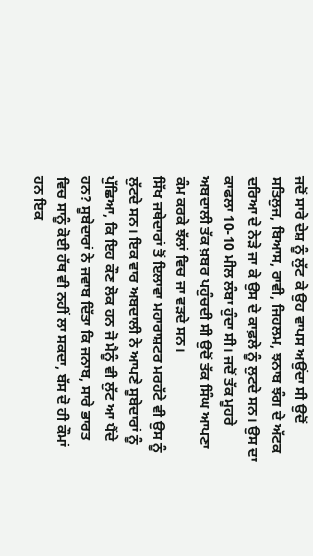ਜਦੋਂ ਸਾਰੇ ਦੇਸ਼ ਨੂੰ ਲੁੱਟ ਕੇ ਉਹ ਵਾਪਸ ਅਉਂਦਾ ਸੀ ਉਦੋਂ ਸਤਿਲੁਜ, ਬਿਆਸ, ਰਾਵੀ, ਜਿਹਲਮ, ਝਨਾਬ ਝੰਗ ਦੇ ਅੱਟਕ ਦਰਿਆ ਦੇ ਨੇੜੇ ਜਾ ਕੇ ਉਸ ਦੇ ਕਾਫ਼ਲੇ ਨੂੰ ਲੁਟਦੇ ਸਨ। ਉਸ ਦਾ ਕਾਫਲਾ 10-10 ਮੀਲ ਲੰਬਾ ਹੁੰਦਾ ਸੀ। ਜਦੋਂ ਤੱਕ ਮੂਹਰੇ ਅਬਦਾਲੀ ਤੱਕ ਖ਼ਬਰ ਪਹੁੰਚਦੀ ਸੀ ਉਦੋਂ ਤੱਕ ਸਿੰਘ ਆਪਣਾ ਕੰਮ ਕਰਕੇ ਝੱਲਾਂ ਵਿਚ ਜਾ ਵੜਦੇ ਸਨ।
ਸਿੱਖ ਜਥੇਦਾਰਾਂ ਤੋਂ ਇਲਾਵਾ ਮਹਾਰਾਸ਼ਟਰ ਮਰਹੱਟੇ ਵੀ ਉਸ ਨੂੰ ਲੁੱਟਦੇ ਸਨ। ਇਕ ਵਾਰ ਅਬਦਾਲੀ ਨੇ ਆਪਣੇ ਸੂਬੇਦਾਰਾਂ ਨੂੰ ਪੁੱਛਿਆ, ਕਿ ਇਹ ਕੌਣ ਲੋਕ ਹਨ ਜੋ ਮੈਨੂੰ ਵੀ ਲੁੱਟ ਆ ਪੈਂਦੇ ਹਨ? ਸੂਬੇਦਾਰਾਂ ਨੇ ਜਵਾਬ ਦਿੱਤਾ ਕਿ ਜਨਾਬ, ਸਾਰੇ ਭਾਰਤ ਵਿਚ ਸਾਨੂੰ ਕੋਈ ਹੱਥ ਵੀ ਨਹੀਂ ਲਾ ਸਕਦਾ, ਬੱਸ ਦੋ ਹੀ ਕੌਮਾਂ ਹਨ ਇਕ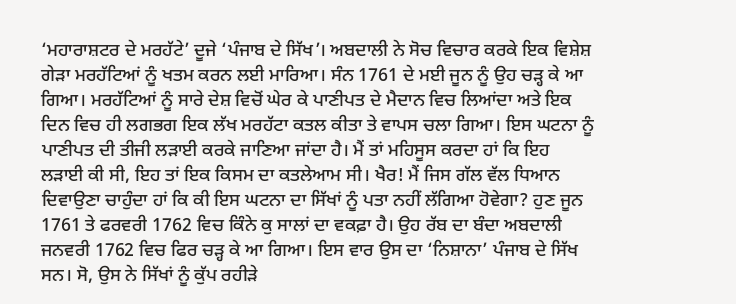‘ਮਹਾਰਾਸ਼ਟਰ ਦੇ ਮਰਹੱਟੇ’ ਦੂਜੇ ‘ਪੰਜਾਬ ਦੇ ਸਿੱਖ’। ਅਬਦਾਲੀ ਨੇ ਸੋਚ ਵਿਚਾਰ ਕਰਕੇ ਇਕ ਵਿਸ਼ੇਸ਼ ਗੇੜਾ ਮਰਹੱਟਿਆਂ ਨੂੰ ਖਤਮ ਕਰਨ ਲਈ ਮਾਰਿਆ। ਸੰਨ 1761 ਦੇ ਮਈ ਜੂਨ ਨੂੰ ਉਹ ਚੜ੍ਹ ਕੇ ਆ ਗਿਆ। ਮਰਹੱਟਿਆਂ ਨੂੰ ਸਾਰੇ ਦੇਸ਼ ਵਿਚੋਂ ਘੇਰ ਕੇ ਪਾਣੀਪਤ ਦੇ ਮੈਦਾਨ ਵਿਚ ਲਿਆਂਦਾ ਅਤੇ ਇਕ ਦਿਨ ਵਿਚ ਹੀ ਲਗਭਗ ਇਕ ਲੱਖ ਮਰਹੱਟਾ ਕਤਲ ਕੀਤਾ ਤੇ ਵਾਪਸ ਚਲਾ ਗਿਆ। ਇਸ ਘਟਨਾ ਨੂੰ ਪਾਣੀਪਤ ਦੀ ਤੀਜੀ ਲੜਾਈ ਕਰਕੇ ਜਾਣਿਆ ਜਾਂਦਾ ਹੈ। ਮੈਂ ਤਾਂ ਮਹਿਸੂਸ ਕਰਦਾ ਹਾਂ ਕਿ ਇਹ ਲੜਾਈ ਕੀ ਸੀ, ਇਹ ਤਾਂ ਇਕ ਕਿਸਮ ਦਾ ਕਤਲੇਆਮ ਸੀ। ਖੈਰ! ਮੈਂ ਜਿਸ ਗੱਲ ਵੱਲ ਧਿਆਨ ਦਿਵਾਉਣਾ ਚਾਹੁੰਦਾ ਹਾਂ ਕਿ ਕੀ ਇਸ ਘਟਨਾ ਦਾ ਸਿੱਖਾਂ ਨੂੰ ਪਤਾ ਨਹੀਂ ਲੱਗਿਆ ਹੋਵੇਗਾ? ਹੁਣ ਜੂਨ 1761 ਤੇ ਫਰਵਰੀ 1762 ਵਿਚ ਕਿੰਨੇ ਕੁ ਸਾਲਾਂ ਦਾ ਵਕਫ਼ਾ ਹੈ। ਉਹ ਰੱਬ ਦਾ ਬੰਦਾ ਅਬਦਾਲੀ ਜਨਵਰੀ 1762 ਵਿਚ ਫਿਰ ਚੜ੍ਹ ਕੇ ਆ ਗਿਆ। ਇਸ ਵਾਰ ਉਸ ਦਾ ‘ਨਿਸ਼ਾਨਾ’ ਪੰਜਾਬ ਦੇ ਸਿੱਖ ਸਨ। ਸੋ, ਉਸ ਨੇ ਸਿੱਖਾਂ ਨੂੰ ਕੁੱਪ ਰਹੀੜੇ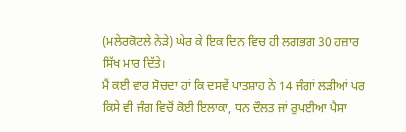(ਮਲੇਰਕੋਟਲੇ ਨੇੜੇ) ਘੇਰ ਕੇ ਇਕ ਦਿਨ ਵਿਚ ਹੀ ਲਗਭਗ 30 ਹਜ਼ਾਰ ਸਿੱਖ ਮਾਰ ਦਿੱਤੇ।
ਮੈਂ ਕਈ ਵਾਰ ਸੋਚਦਾ ਹਾਂ ਕਿ ਦਸਵੇਂ ਪਾਤਸ਼ਾਹ ਨੇ 14 ਜੰਗਾਂ ਲੜੀਆਂ ਪਰ ਕਿਸੇ ਵੀ ਜੰਗ ਵਿਚੋਂ ਕੋਈ ਇਲਾਕਾ, ਧਨ ਦੌਲਤ ਜਾਂ ਰੁਪਈਆ ਪੈਸਾ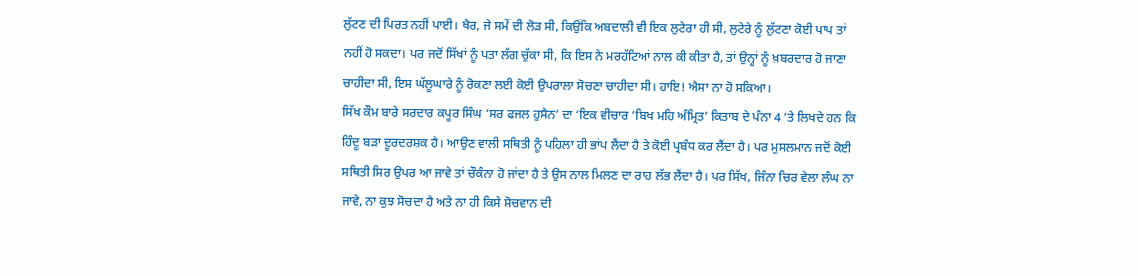ਲੁੱਟਣ ਦੀ ਪਿਰਤ ਨਹੀਂ ਪਾਈ। ਖੈਰ, ਜੇ ਸਮੇਂ ਦੀ ਲੋੜ ਸੀ, ਕਿਉਂਕਿ ਅਬਦਾਲੀ ਵੀ ਇਕ ਲੁਟੇਰਾ ਹੀ ਸੀ, ਲੁਟੇਰੇ ਨੂੰ ਲੁੱਟਣਾ ਕੋਈ ਪਾਪ ਤਾਂ ਨਹੀਂ ਹੋ ਸਕਦਾ। ਪਰ ਜਦੋਂ ਸਿੱਖਾਂ ਨੂੰ ਪਤਾ ਲੱਗ ਚੁੱਕਾ ਸੀ, ਕਿ ਇਸ ਨੇ ਮਰਹੱਟਿਆਂ ਨਾਲ ਕੀ ਕੀਤਾ ਹੈ, ਤਾਂ ਉਨ੍ਹਾਂ ਨੂੰ ਖ਼ਬਰਦਾਰ ਹੋ ਜਾਣਾ ਚਾਹੀਦਾ ਸੀ, ਇਸ ਘੱਲੂਘਾਰੇ ਨੂੰ ਰੋਕਣਾ ਲਈ ਕੋਈ ਉਪਰਾਲਾ ਸੋਚਣਾ ਚਾਹੀਦਾ ਸੀ। ਹਾਇ! ਐਸਾ ਨਾ ਹੋ ਸਕਿਆ।
ਸਿੱਖ ਕੌਮ ਬਾਰੇ ਸਰਦਾਰ ਕਪੂਰ ਸਿੰਘ ‘ਸਰ ਫਜਲ ਹੁਸੈਨ’ ਦਾ ‘ਇਕ ਵੀਚਾਰ ‘ਬਿਖ ਮਹਿ ਅੰਮ੍ਰਿਤ’ ਕਿਤਾਬ ਦੇ ਪੰਨਾ 4 ‘ਤੇ ਲਿਖਦੇ ਹਨ ਕਿ ਹਿੰਦੂ ਬੜਾ ਦੂਰਦਰਸ਼ਕ ਹੈ। ਆਉਣ ਵਾਲੀ ਸਥਿਤੀ ਨੂੰ ਪਹਿਲਾ ਹੀ ਭਾਂਪ ਲੈਂਦਾ ਹੈ ਤੇ ਕੋਈ ਪ੍ਰਬੰਧ ਕਰ ਲੈਂਦਾ ਹੈ। ਪਰ ਮੁਸਲਮਾਨ ਜਦੋਂ ਕੋਈ ਸਥਿਤੀ ਸਿਰ ਉਪਰ ਆ ਜਾਵੇ ਤਾਂ ਚੌਕੰਨਾ ਹੋ ਜਾਂਦਾ ਹੈ ਤੇ ਉਸ ਨਾਲ ਮਿਲਣ ਦਾ ਰਾਹ ਲੱਭ ਲੈਂਦਾ ਹੈ। ਪਰ ਸਿੱਖ, ਜਿੰਨਾ ਚਿਰ ਵੇਲਾ ਲੰਘ ਨਾ ਜਾਵੇ, ਨਾ ਕੁਝ ਸੋਚਦਾ ਹੈ ਅਤੇ ਨਾ ਹੀ ਕਿਸੇ ਸੋਚਵਾਨ ਦੀ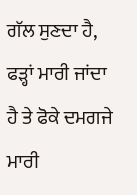ਗੱਲ ਸੁਣਦਾ ਹੈ, ਫੜ੍ਹਾਂ ਮਾਰੀ ਜਾਂਦਾ ਹੈ ਤੇ ਫੋਕੇ ਦਮਗਜੇ ਮਾਰੀ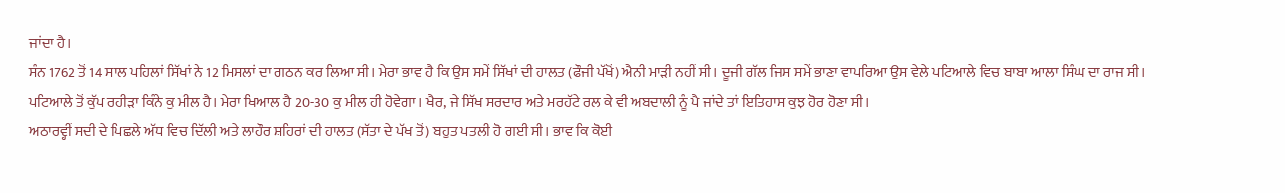ਜਾਂਦਾ ਹੈ।
ਸੰਨ 1762 ਤੋਂ 14 ਸਾਲ ਪਹਿਲਾਂ ਸਿੱਖਾਂ ਨੇ 12 ਮਿਸਲਾਂ ਦਾ ਗਠਨ ਕਰ ਲਿਆ ਸੀ। ਮੇਰਾ ਭਾਵ ਹੈ ਕਿ ਉਸ ਸਮੇਂ ਸਿੱਖਾਂ ਦੀ ਹਾਲਤ (ਫੌਜੀ ਪੱਖੋਂ) ਐਨੀ ਮਾੜੀ ਨਹੀਂ ਸੀ। ਦੂਜੀ ਗੱਲ ਜਿਸ ਸਮੇਂ ਭਾਣਾ ਵਾਪਰਿਆ ਉਸ ਵੇਲੇ ਪਟਿਆਲੇ ਵਿਚ ਬਾਬਾ ਆਲਾ ਸਿੰਘ ਦਾ ਰਾਜ ਸੀ। ਪਟਿਆਲੇ ਤੋਂ ਕੁੱਪ ਰਹੀੜਾ ਕਿੰਨੇ ਕੁ ਮੀਲ ਹੈ। ਮੇਰਾ ਖਿਆਲ ਹੈ 20-30 ਕੁ ਮੀਲ ਹੀ ਹੋਵੇਗਾ। ਖੈਰ, ਜੇ ਸਿੱਖ ਸਰਦਾਰ ਅਤੇ ਮਰਹੱਟੇ ਰਲ ਕੇ ਵੀ ਅਬਦਾਲੀ ਨੂੰ ਪੈ ਜਾਂਦੇ ਤਾਂ ਇਤਿਹਾਸ ਕੁਝ ਹੋਰ ਹੋਣਾ ਸੀ।
ਅਠਾਰਵ੍ਹੀਂ ਸਦੀ ਦੇ ਪਿਛਲੇ ਅੱਧ ਵਿਚ ਦਿੱਲੀ ਅਤੇ ਲਾਹੌਰ ਸ਼ਹਿਰਾਂ ਦੀ ਹਾਲਤ (ਸੱਤਾ ਦੇ ਪੱਖ ਤੋਂ) ਬਹੁਤ ਪਤਲੀ ਹੋ ਗਈ ਸੀ। ਭਾਵ ਕਿ ਕੋਈ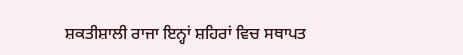ਸ਼ਕਤੀਸ਼ਾਲੀ ਰਾਜਾ ਇਨ੍ਹਾਂ ਸ਼ਹਿਰਾਂ ਵਿਚ ਸਥਾਪਤ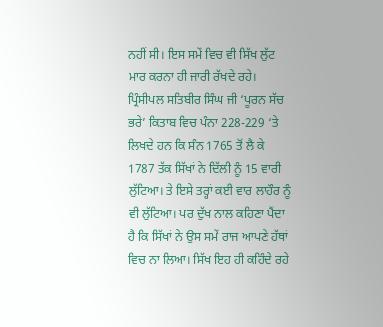ਨਹੀਂ ਸੀ। ਇਸ ਸਮੇਂ ਵਿਚ ਵੀ ਸਿੱਖ ਲੁੱਟ ਮਾਰ ਕਰਨਾ ਹੀ ਜਾਰੀ ਰੱਖਦੇ ਰਹੇ। ਪ੍ਰਿੰਸੀਪਲ ਸਤਿਬੀਰ ਸਿੰਘ ਜੀ ‘ਪੂਰਨ ਸੱਚ ਭਰੇ’ ਕਿਤਾਬ ਵਿਚ ਪੰਨਾ 228-229 ‘ਤੇ ਲਿਖਦੇ ਹਨ ਕਿ ਸੰਨ 1765 ਤੋਂ ਲੈ ਕੇ 1787 ਤੱਕ ਸਿੱਖਾਂ ਨੇ ਦਿੱਲੀ ਨੂੰ 15 ਵਾਰੀ ਲੁੱਟਿਆ। ਤੇ ਇਸੇ ਤਰ੍ਹਾਂ ਕਈ ਵਾਰ ਲਾਹੌਰ ਨੂੰ ਵੀ ਲੁੱਟਿਆ। ਪਰ ਦੁੱਖ ਨਾਲ ਕਹਿਣਾ ਪੈਂਦਾ ਹੈ ਕਿ ਸਿੱਖਾਂ ਨੇ ਉਸ ਸਮੇਂ ਰਾਜ ਆਪਣੇ ਹੱਥਾਂ ਵਿਚ ਨਾ ਲਿਆ। ਸਿੱਖ ਇਹ ਹੀ ਕਹਿੰਦੇ ਰਹੇ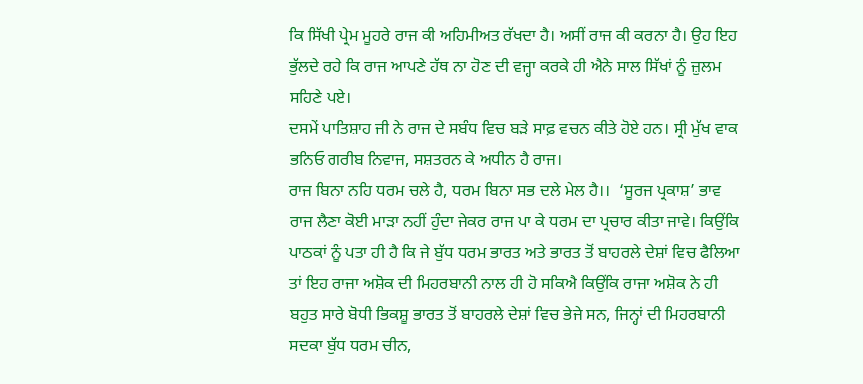ਕਿ ਸਿੱਖੀ ਪ੍ਰੇਮ ਮੂਹਰੇ ਰਾਜ ਕੀ ਅਹਿਮੀਅਤ ਰੱਖਦਾ ਹੈ। ਅਸੀਂ ਰਾਜ ਕੀ ਕਰਨਾ ਹੈ। ਉਹ ਇਹ ਭੁੱਲਦੇ ਰਹੇ ਕਿ ਰਾਜ ਆਪਣੇ ਹੱਥ ਨਾ ਹੋਣ ਦੀ ਵਜ੍ਹਾ ਕਰਕੇ ਹੀ ਐਨੇ ਸਾਲ ਸਿੱਖਾਂ ਨੂੰ ਜ਼ੁਲਮ ਸਹਿਣੇ ਪਏ।
ਦਸਮੇਂ ਪਾਤਿਸ਼ਾਹ ਜੀ ਨੇ ਰਾਜ ਦੇ ਸਬੰਧ ਵਿਚ ਬੜੇ ਸਾਫ਼ ਵਚਨ ਕੀਤੇ ਹੋਏ ਹਨ। ਸ੍ਰੀ ਮੁੱਖ ਵਾਕ ਭਨਿਓ ਗਰੀਬ ਨਿਵਾਜ, ਸਸ਼ਤਰਨ ਕੇ ਅਧੀਨ ਹੈ ਰਾਜ।
ਰਾਜ ਬਿਨਾ ਨਹਿ ਧਰਮ ਚਲੇ ਹੈ, ਧਰਮ ਬਿਨਾ ਸਭ ਦਲੇ ਮੇਲ ਹੈ।।  ‘ਸੂਰਜ ਪ੍ਰਕਾਸ਼’ ਭਾਵ ਰਾਜ ਲੈਣਾ ਕੋਈ ਮਾੜਾ ਨਹੀਂ ਹੁੰਦਾ ਜੇਕਰ ਰਾਜ ਪਾ ਕੇ ਧਰਮ ਦਾ ਪ੍ਰਚਾਰ ਕੀਤਾ ਜਾਵੇ। ਕਿਉਂਕਿ ਪਾਠਕਾਂ ਨੂੰ ਪਤਾ ਹੀ ਹੈ ਕਿ ਜੇ ਬੁੱਧ ਧਰਮ ਭਾਰਤ ਅਤੇ ਭਾਰਤ ਤੋਂ ਬਾਹਰਲੇ ਦੇਸ਼ਾਂ ਵਿਚ ਫੈਲਿਆ ਤਾਂ ਇਹ ਰਾਜਾ ਅਸ਼ੋਕ ਦੀ ਮਿਹਰਬਾਨੀ ਨਾਲ ਹੀ ਹੋ ਸਕਿਐ ਕਿਉਂਕਿ ਰਾਜਾ ਅਸ਼ੋਕ ਨੇ ਹੀ ਬਹੁਤ ਸਾਰੇ ਬੋਧੀ ਭਿਕਸ਼ੂ ਭਾਰਤ ਤੋਂ ਬਾਹਰਲੇ ਦੇਸ਼ਾਂ ਵਿਚ ਭੇਜੇ ਸਨ, ਜਿਨ੍ਹਾਂ ਦੀ ਮਿਹਰਬਾਨੀ ਸਦਕਾ ਬੁੱਧ ਧਰਮ ਚੀਨ,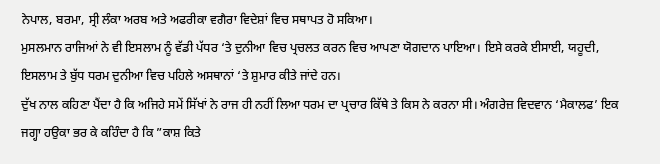ਨੇਪਾਲ, ਬਰਮਾ, ਸ੍ਰੀ ਲੰਕਾ ਅਰਬ ਅਤੇ ਅਫਰੀਕਾ ਵਗੈਰਾ ਵਿਦੇਸ਼ਾਂ ਵਿਚ ਸਥਾਪਤ ਹੋ ਸਕਿਆ।
ਮੁਸਲਮਾਨ ਰਾਜਿਆਂ ਨੇ ਵੀ ਇਸਲਾਮ ਨੂੰ ਵੱਡੀ ਪੱਧਰ ‘ਤੇ ਦੁਨੀਆ ਵਿਚ ਪ੍ਰਚਲਤ ਕਰਨ ਵਿਚ ਆਪਣਾ ਯੋਗਦਾਨ ਪਾਇਆ। ਇਸੇ ਕਰਕੇ ਈਸਾਈ, ਯਹੂਦੀ, ਇਸਲਾਮ ਤੇ ਬੁੱਧ ਧਰਮ ਦੁਨੀਆ ਵਿਚ ਪਹਿਲੇ ਅਸਥਾਨਾਂ ‘ਤੇ ਸ਼ੁਮਾਰ ਕੀਤੇ ਜਾਂਦੇ ਹਨ।
ਦੁੱਖ ਨਾਲ ਕਹਿਣਾ ਪੈਂਦਾ ਹੈ ਕਿ ਅਜਿਹੇ ਸਮੇਂ ਸਿੱਖਾਂ ਨੇ ਰਾਜ ਹੀ ਨਹੀਂ ਲਿਆ ਧਰਮ ਦਾ ਪ੍ਰਚਾਰ ਕਿੱਥੇ ਤੇ ਕਿਸ ਨੇ ਕਰਨਾ ਸੀ। ਅੰਗਰੇਜ਼ ਵਿਦਵਾਨ ‘ਮੈਕਾਲਫ’ ਇਕ ਜਗ੍ਹਾ ਹਉਕਾ ਭਰ ਕੇ ਕਹਿੰਦਾ ਹੈ ਕਿ ”ਕਾਸ਼ ਕਿਤੇ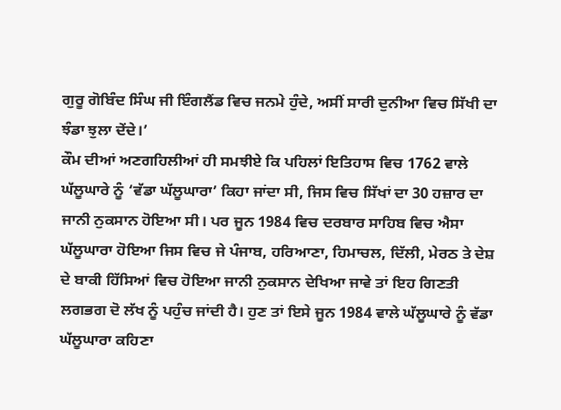ਗੁਰੂ ਗੋਬਿੰਦ ਸਿੰਘ ਜੀ ਇੰਗਲੈਂਡ ਵਿਚ ਜਨਮੇ ਹੁੰਦੇ, ਅਸੀਂ ਸਾਰੀ ਦੁਨੀਆ ਵਿਚ ਸਿੱਖੀ ਦਾ ਝੰਡਾ ਝੁਲਾ ਦੇਂਦੇ।’
ਕੌਮ ਦੀਆਂ ਅਣਗਹਿਲੀਆਂ ਹੀ ਸਮਝੀਏ ਕਿ ਪਹਿਲਾਂ ਇਤਿਹਾਸ ਵਿਚ 1762 ਵਾਲੇ ਘੱਲੂਘਾਰੇ ਨੂੰ ‘ਵੱਡਾ ਘੱਲੂਘਾਰਾ’ ਕਿਹਾ ਜਾਂਦਾ ਸੀ, ਜਿਸ ਵਿਚ ਸਿੱਖਾਂ ਦਾ 30 ਹਜ਼ਾਰ ਦਾ ਜਾਨੀ ਨੁਕਸਾਨ ਹੋਇਆ ਸੀ। ਪਰ ਜੂਨ 1984 ਵਿਚ ਦਰਬਾਰ ਸਾਹਿਬ ਵਿਚ ਐਸਾ ਘੱਲੂਘਾਰਾ ਹੋਇਆ ਜਿਸ ਵਿਚ ਜੇ ਪੰਜਾਬ, ਹਰਿਆਣਾ, ਹਿਮਾਚਲ, ਦਿੱਲੀ, ਮੇਰਠ ਤੇ ਦੇਸ਼ ਦੇ ਬਾਕੀ ਹਿੱਸਿਆਂ ਵਿਚ ਹੋਇਆ ਜਾਨੀ ਨੁਕਸਾਨ ਦੇਖਿਆ ਜਾਵੇ ਤਾਂ ਇਹ ਗਿਣਤੀ ਲਗਭਗ ਦੋ ਲੱਖ ਨੂੰ ਪਹੁੰਚ ਜਾਂਦੀ ਹੈ। ਹੁਣ ਤਾਂ ਇਸੇ ਜੂਨ 1984 ਵਾਲੇ ਘੱਲੂਘਾਰੇ ਨੂੰ ਵੱਡਾ ਘੱਲੂਘਾਰਾ ਕਹਿਣਾ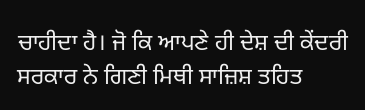ਚਾਹੀਦਾ ਹੈ। ਜੋ ਕਿ ਆਪਣੇ ਹੀ ਦੇਸ਼ ਦੀ ਕੇਂਦਰੀ ਸਰਕਾਰ ਨੇ ਗਿਣੀ ਮਿਥੀ ਸਾਜ਼ਿਸ਼ ਤਹਿਤ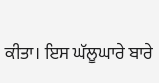ਕੀਤਾ। ਇਸ ਘੱਲੂਘਾਰੇ ਬਾਰੇ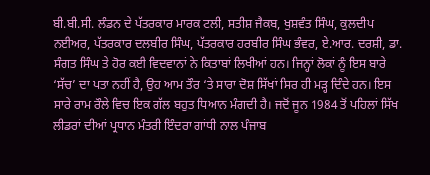ਬੀ.ਬੀ.ਸੀ. ਲੰਡਨ ਦੇ ਪੱਤਰਕਾਰ ਮਾਰਕ ਟਲੀ, ਸਤੀਸ਼ ਜੈਕਬ, ਖੁਸ਼ਵੰਤ ਸਿੰਘ, ਕੁਲਦੀਪ ਨਈਅਰ, ਪੱਤਰਕਾਰ ਦਲਬੀਰ ਸਿੰਘ, ਪੱਤਰਕਾਰ ਹਰਬੀਰ ਸਿੰਘ ਭੰਵਰ, ਏ.ਆਰ. ਦਰਸ਼ੀ, ਡਾ. ਸੰਗਤ ਸਿੰਘ ਤੇ ਹੋਰ ਕਈ ਵਿਦਵਾਨਾਂ ਨੇ ਕਿਤਾਬਾਂ ਲਿਖੀਆਂ ਹਨ। ਜਿਨ੍ਹਾਂ ਲੋਕਾਂ ਨੂੰ ਇਸ ਬਾਰੇ ‘ਸੱਚ’ ਦਾ ਪਤਾ ਨਹੀਂ ਹੈ, ਉਹ ਆਮ ਤੌਰ ‘ਤੇ ਸਾਰਾ ਦੋਸ਼ ਸਿੱਖਾਂ ਸਿਰ ਹੀ ਮੜ੍ਹ ਦਿੰਦੇ ਹਨ। ਇਸ ਸਾਰੇ ਰਾਮ ਰੌਲੇ ਵਿਚ ਇਕ ਗੱਲ ਬਹੁਤ ਧਿਆਨ ਮੰਗਦੀ ਹੈ। ਜਦੋਂ ਜੂਨ 1984 ਤੋਂ ਪਹਿਲਾਂ ਸਿੱਖ ਲੀਡਰਾਂ ਦੀਆਂ ਪ੍ਰਧਾਨ ਮੰਤਰੀ ਇੰਦਰਾ ਗਾਂਧੀ ਨਾਲ ਪੰਜਾਬ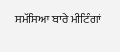ਸਮੱਸਿਆ ਬਾਰੇ ਮੀਟਿੰਗਾਂ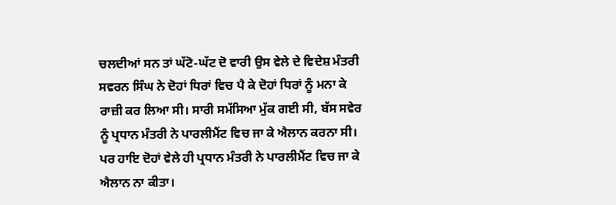ਚਲਦੀਆਂ ਸਨ ਤਾਂ ਘੱਟੋ-ਘੱਟ ਦੋ ਵਾਰੀ ਉਸ ਵੇਲੇ ਦੇ ਵਿਦੇਸ਼ ਮੰਤਰੀ ਸਵਰਨ ਸਿੰਘ ਨੇ ਦੋਹਾਂ ਧਿਰਾਂ ਵਿਚ ਪੈ ਕੇ ਦੋਹਾਂ ਧਿਰਾਂ ਨੂੰ ਮਨਾ ਕੇ ਰਾਜ਼ੀ ਕਰ ਲਿਆ ਸੀ। ਸਾਰੀ ਸਮੱਸਿਆ ਮੁੱਕ ਗਈ ਸੀ, ਬੱਸ ਸਵੇਰ ਨੂੰ ਪ੍ਰਧਾਨ ਮੰਤਰੀ ਨੇ ਪਾਰਲੀਮੈਂਟ ਵਿਚ ਜਾ ਕੇ ਐਲਾਨ ਕਰਨਾ ਸੀ। ਪਰ ਹਾਇ ਦੋਹਾਂ ਵੇਲੇ ਹੀ ਪ੍ਰਧਾਨ ਮੰਤਰੀ ਨੇ ਪਾਰਲੀਮੈਂਟ ਵਿਚ ਜਾ ਕੇ ਐਲਾਨ ਨਾ ਕੀਤਾ।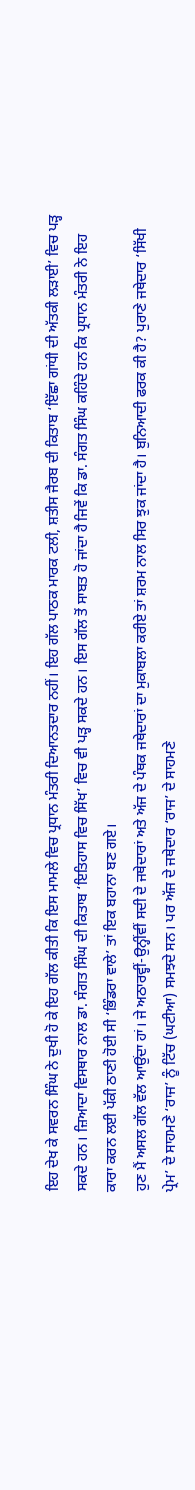ਇਹ ਦੇਖ ਕੇ ਸਵਰਨ ਸਿੰਘ ਨੇ ਦੁਖੀ ਹੋ ਕੇ ਇਹ ਗੱਲ ਕੀਤੀ ਕਿ ਇਸ ਮਾਮਲੇ ਵਿਚ ਪ੍ਰਧਾਨ ਮੰਤਰੀ ਦਿਆਨਤਦਾਰ ਨਹੀਂ। ਇਹ ਗੱਲ ਪਾਠਕ ਮਾਰਕ ਟਲੀ, ਸ਼ਤੀਸ ਜੈਰਬ ਦੀ ਕਿਤਾਬ ‘ਇੱਛਾ ਗਾਂਧੀ ਦੀ ਅੱਤਕੀ ਲੜਾਈ’ ਵਿਚ ਪੜ੍ਹ ਸਕਦੇ ਹਨ। ਜ਼ਿਆਦਾ ਵਿਸਥਾਰ ਨਾਲ ਡਾ. ਸੰਗਤ ਸਿੰਘ ਦੀ ਕਿਤਾਬ ‘ਇਤਿਹਾਸ ਵਿਚ ਸਿੱਖ’ ਵਿਚ ਵੀ ਪੜ੍ਹ ਸਕਦੇ ਹਨ। ਇਸ ਗੱਲ ਤੋਂ ਸਾਬਤ ਹੋ ਜਾਂਦਾ ਹੈ ਜਿਵੇਂ ਕਿ ਡਾ. ਸੰਗਤ ਸਿੰਘ ਕਹਿੰਦੇ ਹਨ ਕਿ ਪ੍ਰਧਾਨ ਮੰਤਰੀ ਨੇ ਇਹ ਕਾਰਾ ਕਰਨ ਲਈ ਪੱਕੀ ਠਾਣੀ ਹੋਈ ਸੀ ‘ਭਿੰਡਰਾ ਵਾਲੇ’ ਤਾਂ ਇਕ ਬਹਾਨਾ ਬਣ ਗਏ।
ਹੁਣ ਮੈਂ ਅਸਲ ਗੱਲ ਵੱਲ ਆਉਂਦਾ ਹਾਂ। ਜੇ ਅਠਾਰਵ੍ਹੀਂ-ਉਨ੍ਹੀਂਵੀਂ ਸਦੀ ਦੇ ਜਥੇਦਾਰਾਂ ਅਤੇ ਅੱਜ ਦੇ ਪੰਥਕ ਜਥੇਦਾਰਾਂ ਦਾ ਮੁਕਾਬਲਾ ਕਰੀਏ ਤਾਂ ਸ਼ਰਮ ਨਾਲ ਸਿਰ ਝੁਕ ਜਾਂਦਾ ਹੈ। ਬੁਨਿਆਦੀ ਫਰਕ ਕੀ ਹੈ? ਪੁਰਾਣੇ ਜਥੇਦਾਰ ‘ਸਿੱਖੀ ਪ੍ਰੇਮ’ ਦੇ ਸਾਹਮਣੇ ‘ਰਾਜ’ ਨੂੰ ਟਿੱਚ (ਘਟੀਆ) ਸਮਝਦੇ ਸਨ। ਪਰ ਅੱਜ ਦੇ ਜਥੇਦਾਰ ‘ਰਾਜ’ ਦੇ ਸਾਹਮਣੇ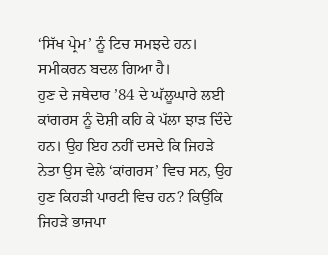‘ਸਿੱਖ ਪ੍ਰੇਮ’ ਨੂੰ ਟਿਚ ਸਮਝਦੇ ਹਨ। ਸਮੀਕਰਨ ਬਦਲ ਗਿਆ ਹੈ।
ਹੁਣ ਦੇ ਜਥੇਦਾਰ ’84 ਦੇ ਘੱਲੂਘਾਰੇ ਲਈ ਕਾਂਗਰਸ ਨੂੰ ਦੋਸ਼ੀ ਕਹਿ ਕੇ ਪੱਲਾ ਝਾੜ ਦਿੰਦੇ ਹਨ। ਉਹ ਇਹ ਨਹੀਂ ਦਸਦੇ ਕਿ ਜਿਹੜੇ ਨੇਤਾ ਉਸ ਵੇਲੇ ‘ਕਾਂਗਰਸ’ ਵਿਚ ਸਨ, ਉਹ ਹੁਣ ਕਿਹੜੀ ਪਾਰਟੀ ਵਿਚ ਹਨ? ਕਿਉਂਕਿ ਜਿਹੜੇ ਭਾਜਪਾ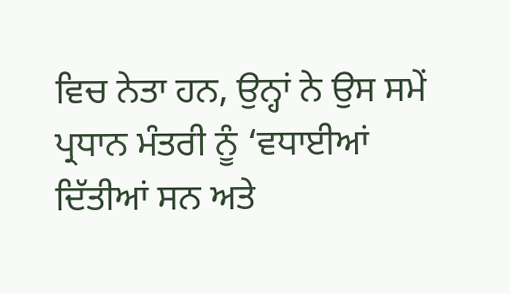ਵਿਚ ਨੇਤਾ ਹਨ, ਉਨ੍ਹਾਂ ਨੇ ਉਸ ਸਮੇਂ ਪ੍ਰਧਾਨ ਮੰਤਰੀ ਨੂੰ ‘ਵਧਾਈਆਂ ਦਿੱਤੀਆਂ ਸਨ ਅਤੇ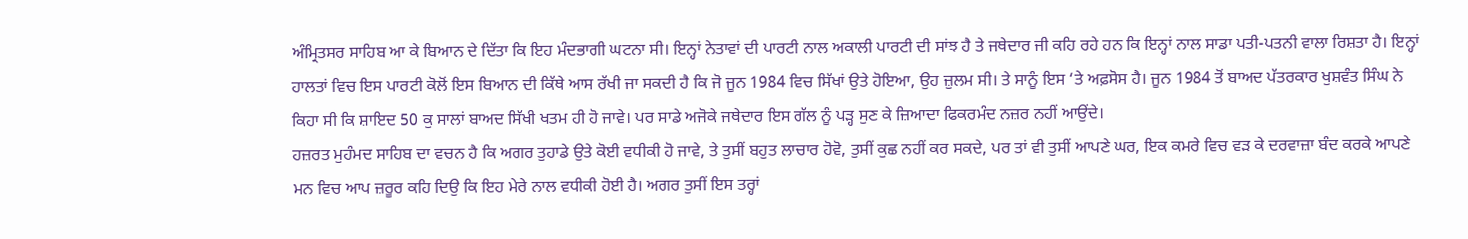ਅੰਮ੍ਰਿਤਸਰ ਸਾਹਿਬ ਆ ਕੇ ਬਿਆਨ ਦੇ ਦਿੱਤਾ ਕਿ ਇਹ ਮੰਦਭਾਗੀ ਘਟਨਾ ਸੀ। ਇਨ੍ਹਾਂ ਨੇਤਾਵਾਂ ਦੀ ਪਾਰਟੀ ਨਾਲ ਅਕਾਲੀ ਪਾਰਟੀ ਦੀ ਸਾਂਝ ਹੈ ਤੇ ਜਥੇਦਾਰ ਜੀ ਕਹਿ ਰਹੇ ਹਨ ਕਿ ਇਨ੍ਹਾਂ ਨਾਲ ਸਾਡਾ ਪਤੀ-ਪਤਨੀ ਵਾਲਾ ਰਿਸ਼ਤਾ ਹੈ। ਇਨ੍ਹਾਂ ਹਾਲਤਾਂ ਵਿਚ ਇਸ ਪਾਰਟੀ ਕੋਲੋਂ ਇਸ ਬਿਆਨ ਦੀ ਕਿੱਥੇ ਆਸ ਰੱਖੀ ਜਾ ਸਕਦੀ ਹੈ ਕਿ ਜੋ ਜੂਨ 1984 ਵਿਚ ਸਿੱਖਾਂ ਉਤੇ ਹੋਇਆ, ਉਹ ਜ਼ੁਲਮ ਸੀ। ਤੇ ਸਾਨੂੰ ਇਸ ‘ਤੇ ਅਫ਼ਸੋਸ ਹੈ। ਜੂਨ 1984 ਤੋਂ ਬਾਅਦ ਪੱਤਰਕਾਰ ਖੁਸ਼ਵੰਤ ਸਿੰਘ ਨੇ ਕਿਹਾ ਸੀ ਕਿ ਸ਼ਾਇਦ 50 ਕੁ ਸਾਲਾਂ ਬਾਅਦ ਸਿੱਖੀ ਖਤਮ ਹੀ ਹੋ ਜਾਵੇ। ਪਰ ਸਾਡੇ ਅਜੋਕੇ ਜਥੇਦਾਰ ਇਸ ਗੱਲ ਨੂੰ ਪੜ੍ਹ ਸੁਣ ਕੇ ਜ਼ਿਆਦਾ ਫਿਕਰਮੰਦ ਨਜ਼ਰ ਨਹੀਂ ਆਉਂਦੇ।
ਹਜ਼ਰਤ ਮੁਹੰਮਦ ਸਾਹਿਬ ਦਾ ਵਚਨ ਹੈ ਕਿ ਅਗਰ ਤੁਹਾਡੇ ਉਤੇ ਕੋਈ ਵਧੀਕੀ ਹੋ ਜਾਵੇ, ਤੇ ਤੁਸੀਂ ਬਹੁਤ ਲਾਚਾਰ ਹੋਵੋ, ਤੁਸੀਂ ਕੁਛ ਨਹੀਂ ਕਰ ਸਕਦੇ, ਪਰ ਤਾਂ ਵੀ ਤੁਸੀਂ ਆਪਣੇ ਘਰ, ਇਕ ਕਮਰੇ ਵਿਚ ਵੜ ਕੇ ਦਰਵਾਜ਼ਾ ਬੰਦ ਕਰਕੇ ਆਪਣੇ ਮਨ ਵਿਚ ਆਪ ਜ਼ਰੂਰ ਕਹਿ ਦਿਉ ਕਿ ਇਹ ਮੇਰੇ ਨਾਲ ਵਧੀਕੀ ਹੋਈ ਹੈ। ਅਗਰ ਤੁਸੀਂ ਇਸ ਤਰ੍ਹਾਂ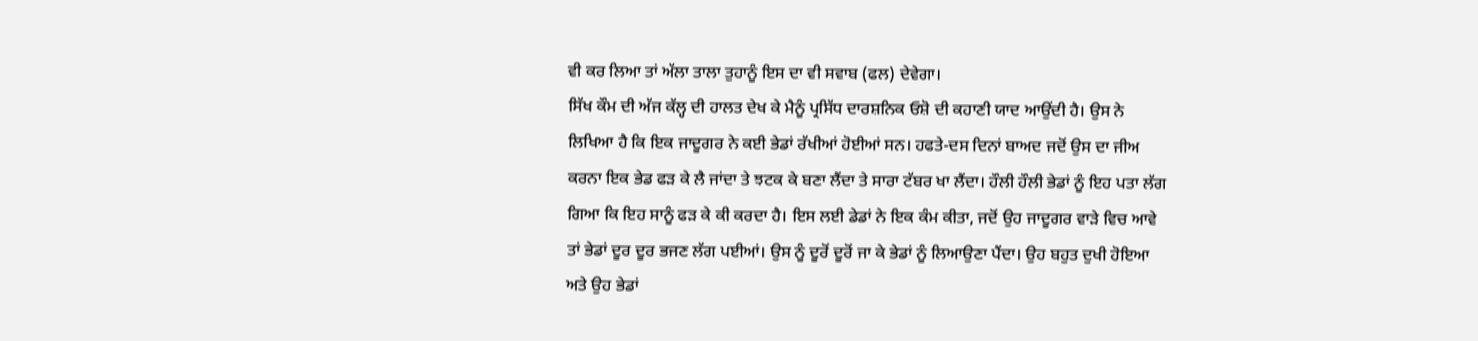ਵੀ ਕਰ ਲਿਆ ਤਾਂ ਅੱਲਾ ਤਾਲਾ ਤੁਹਾਨੂੰ ਇਸ ਦਾ ਵੀ ਸਵਾਬ (ਫਲ) ਦੇਵੇਗਾ।
ਸਿੱਖ ਕੌਮ ਦੀ ਅੱਜ ਕੱਲ੍ਹ ਦੀ ਹਾਲਤ ਦੇਖ ਕੇ ਮੈਨੂੰ ਪ੍ਰਸਿੱਧ ਦਾਰਸ਼ਨਿਕ ਓਸ਼ੋ ਦੀ ਕਹਾਣੀ ਯਾਦ ਆਉਂਦੀ ਹੈ। ਉਸ ਨੇ ਲਿਖਿਆ ਹੈ ਕਿ ਇਕ ਜਾਦੂਗਰ ਨੇ ਕਈ ਭੇਡਾਂ ਰੱਖੀਆਂ ਹੋਈਆਂ ਸਨ। ਹਫਤੇ-ਦਸ ਦਿਨਾਂ ਬਾਅਦ ਜਦੋਂ ਉਸ ਦਾ ਜੀਅ ਕਰਨਾ ਇਕ ਭੇਡ ਫੜ ਕੇ ਲੈ ਜਾਂਦਾ ਤੇ ਝਟਕ ਕੇ ਬਣਾ ਲੈਂਦਾ ਤੇ ਸਾਰਾ ਟੱਬਰ ਖਾ ਲੈਂਦਾ। ਹੌਲੀ ਹੌਲੀ ਭੇਡਾਂ ਨੂੰ ਇਹ ਪਤਾ ਲੱਗ ਗਿਆ ਕਿ ਇਹ ਸਾਨੂੰ ਫੜ ਕੇ ਕੀ ਕਰਦਾ ਹੈ। ਇਸ ਲਈ ਡੇਡਾਂ ਨੇ ਇਕ ਕੰਮ ਕੀਤਾ, ਜਦੋਂ ਉਹ ਜਾਦੂਗਰ ਵਾੜੇ ਵਿਚ ਆਵੇ ਤਾਂ ਭੇਡਾਂ ਦੂਰ ਦੂਰ ਭਜਣ ਲੱਗ ਪਈਆਂ। ਉਸ ਨੂੰ ਦੂਰੋਂ ਦੂਰੋਂ ਜਾ ਕੇ ਭੇਡਾਂ ਨੂੰ ਲਿਆਉਣਾ ਪੈਂਦਾ। ਉਹ ਬਹੁਤ ਦੁਖੀ ਹੋਇਆ ਅਤੇ ਉਹ ਭੇਡਾਂ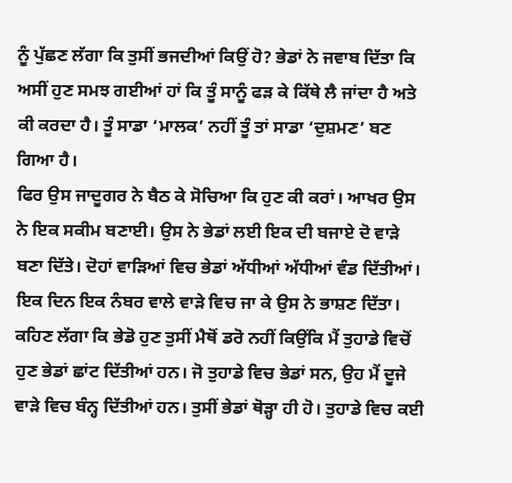ਨੂੰ ਪੁੱਛਣ ਲੱਗਾ ਕਿ ਤੁਸੀਂ ਭਜਦੀਆਂ ਕਿਉਂ ਹੋ? ਭੇਡਾਂ ਨੇ ਜਵਾਬ ਦਿੱਤਾ ਕਿ ਅਸੀਂ ਹੁਣ ਸਮਝ ਗਈਆਂ ਹਾਂ ਕਿ ਤੂੰ ਸਾਨੂੰ ਫੜ ਕੇ ਕਿੱਥੇ ਲੈ ਜਾਂਦਾ ਹੈ ਅਤੇ ਕੀ ਕਰਦਾ ਹੈ। ਤੂੰ ਸਾਡਾ ‘ਮਾਲਕ’ ਨਹੀਂ ਤੂੰ ਤਾਂ ਸਾਡਾ ‘ਦੁਸ਼ਮਣ’ ਬਣ ਗਿਆ ਹੈ।
ਫਿਰ ਉਸ ਜਾਦੂਗਰ ਨੇ ਬੈਠ ਕੇ ਸੋਚਿਆ ਕਿ ਹੁਣ ਕੀ ਕਰਾਂ। ਆਖਰ ਉਸ ਨੇ ਇਕ ਸਕੀਮ ਬਣਾਈ। ਉਸ ਨੇ ਭੇਡਾਂ ਲਈ ਇਕ ਦੀ ਬਜਾਏ ਦੋ ਵਾੜੇ ਬਣਾ ਦਿੱਤੇ। ਦੋਹਾਂ ਵਾੜਿਆਂ ਵਿਚ ਭੇਡਾਂ ਅੱਧੀਆਂ ਅੱਧੀਆਂ ਵੰਡ ਦਿੱਤੀਆਂ। ਇਕ ਦਿਨ ਇਕ ਨੰਬਰ ਵਾਲੇ ਵਾੜੇ ਵਿਚ ਜਾ ਕੇ ਉਸ ਨੇ ਭਾਸ਼ਣ ਦਿੱਤਾ। ਕਹਿਣ ਲੱਗਾ ਕਿ ਭੇਡੋ ਹੁਣ ਤੁਸੀਂ ਮੈਥੋਂ ਡਰੋ ਨਹੀਂ ਕਿਉਂਕਿ ਮੈਂ ਤੁਹਾਡੇ ਵਿਚੋਂ ਹੁਣ ਭੇਡਾਂ ਛਾਂਟ ਦਿੱਤੀਆਂ ਹਨ। ਜੋ ਤੁਹਾਡੇ ਵਿਚ ਭੇਡਾਂ ਸਨ, ਉਹ ਮੈਂ ਦੂਜੇ ਵਾੜੇ ਵਿਚ ਬੰਨ੍ਹ ਦਿੱਤੀਆਂ ਹਨ। ਤੁਸੀਂ ਭੇਡਾਂ ਥੋੜ੍ਹਾ ਹੀ ਹੋ। ਤੁਹਾਡੇ ਵਿਚ ਕਈ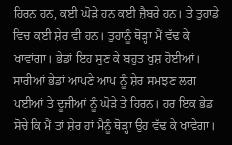ਹਿਰਨ ਹਨ, ਕਈ ਘੋੜੇ ਹਨ ਕਈ ਜ਼ੈਬਰੇ ਹਨ। ਤੇ ਤੁਹਾਡੇ ਵਿਚ ਕਈ ਸ਼ੇਰ ਵੀ ਹਨ। ਤੁਹਾਨੂੰ ਥੋੜ੍ਹਾ ਮੈਂ ਵੱਢ ਕੇ ਖਾਵਾਂਗਾ। ਭੇਡਾਂ ਇਹ ਸੁਣ ਕੇ ਬਹੁਤ ਖੁਸ਼ ਹੋਈਆਂ। ਸਾਰੀਆਂ ਭੇਡਾਂ ਆਪਣੇ ਆਪ ਨੂੰ ਸ਼ੇਰ ਸਮਝਣ ਲਗ ਪਈਆਂ ਤੇ ਦੂਜੀਆਂ ਨੂੰ ਘੋੜੇ ਤੇ ਹਿਰਨ। ਹਰ ਇਕ ਭੇਡ ਸੋਚੇ ਕਿ ਮੈਂ ਤਾਂ ਸ਼ੇਰ ਹਾਂ ਮੈਨੂੰ ਥੋੜ੍ਹਾ ਉਹ ਵੱਢ ਕੇ ਖਾਵੇਗਾ।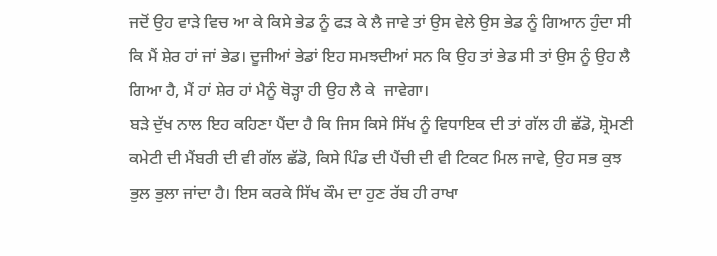ਜਦੋਂ ਉਹ ਵਾੜੇ ਵਿਚ ਆ ਕੇ ਕਿਸੇ ਭੇਡ ਨੂੰ ਫੜ ਕੇ ਲੈ ਜਾਵੇ ਤਾਂ ਉਸ ਵੇਲੇ ਉਸ ਭੇਡ ਨੂੰ ਗਿਆਨ ਹੁੰਦਾ ਸੀ ਕਿ ਮੈਂ ਸ਼ੇਰ ਹਾਂ ਜਾਂ ਭੇਡ। ਦੂਜੀਆਂ ਭੇਡਾਂ ਇਹ ਸਮਝਦੀਆਂ ਸਨ ਕਿ ਉਹ ਤਾਂ ਭੇਡ ਸੀ ਤਾਂ ਉਸ ਨੂੰ ਉਹ ਲੈ ਗਿਆ ਹੈ, ਮੈਂ ਹਾਂ ਸ਼ੇਰ ਹਾਂ ਮੈਨੂੰ ਥੋੜ੍ਹਾ ਹੀ ਉਹ ਲੈ ਕੇ  ਜਾਵੇਗਾ।
ਬੜੇ ਦੁੱਖ ਨਾਲ ਇਹ ਕਹਿਣਾ ਪੈਂਦਾ ਹੈ ਕਿ ਜਿਸ ਕਿਸੇ ਸਿੱਖ ਨੂੰ ਵਿਧਾਇਕ ਦੀ ਤਾਂ ਗੱਲ ਹੀ ਛੱਡੋ, ਸ਼੍ਰੋਮਣੀ ਕਮੇਟੀ ਦੀ ਮੈਂਬਰੀ ਦੀ ਵੀ ਗੱਲ ਛੱਡੋ, ਕਿਸੇ ਪਿੰਡ ਦੀ ਪੈਂਚੀ ਦੀ ਵੀ ਟਿਕਟ ਮਿਲ ਜਾਵੇ, ਉਹ ਸਭ ਕੁਝ ਭੁਲ ਭੁਲਾ ਜਾਂਦਾ ਹੈ। ਇਸ ਕਰਕੇ ਸਿੱਖ ਕੌਮ ਦਾ ਹੁਣ ਰੱਬ ਹੀ ਰਾਖਾ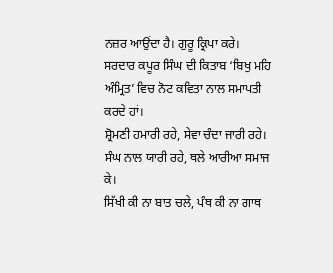ਨਜ਼ਰ ਆਉਂਦਾ ਹੈ। ਗੁਰੂ ਕ੍ਰਿਪਾ ਕਰੇ।
ਸਰਦਾਰ ਕਪੂਰ ਸਿੰਘ ਦੀ ਕਿਤਾਬ ‘ਬਿਖੁ ਮਹਿ ਅੰਮ੍ਰਿਤ’ ਵਿਚ ਨੋਟ ਕਵਿਤਾ ਨਾਲ ਸਮਾਪਤੀ ਕਰਦੇ ਹਾਂ।
ਸ਼੍ਰੋਮਣੀ ਹਮਾਰੀ ਰਹੇ, ਸੇਵਾ ਚੰਦਾ ਜਾਰੀ ਰਹੇ।
ਸੰਘ ਨਾਲ ਯਾਰੀ ਰਹੇ, ਥਲੇ ਆਰੀਆ ਸਮਾਜ ਕੇ।
ਸਿੱਖੀ ਕੀ ਨਾ ਬਾਤ ਚਲੇ, ਪੰਥ ਕੀ ਨਾ ਗਾਥ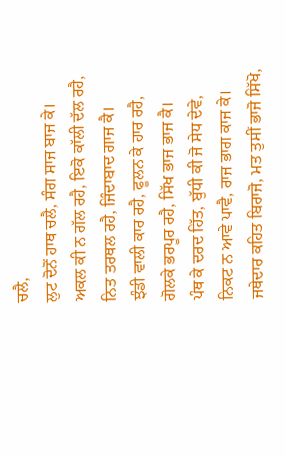ਚਲੈ,
ਲੁਟ ਦੋਨੋਂ ਹਾਥ ਚਲੈ, ਸੰਗ ਸਾਜ ਬਾਜ ਕੇ।
ਅਕਲ ਕੀ ਨ ਗੱਲ ਰਹੈ, ਇਕੋ ਕਾੱਲੀ ਦੱਲ ਰਹੈ,
ਨਿਤ ਤਰਥਲ ਰਹੈ, ਜਿੰਦਾਬਾਦ ਗਾਜ ਕੈ।
ਝੰਡੀ ਵਾਲੀ ਕਾਰ ਰਹੈ, ਫੂਲਨ ਕੇ ਹਾਰ ਰਹੈ,
ਗੋਲਕੇ ਭਰਪੂਰ ਰਹੈ, ਸਿੱਖ ਭਾਜ ਭਾਜ ਕੈ।
ਪੰਥ ਕੇ ਦਰਦ ਹਿੱਤ, ਬੁੱਧੀ ਕੀ ਜੋ ਸੇਧ ਦੇਵੇ,
ਨਿਕਟ ਨ ਆਵੇ ਪਾਵੈ, ਰਾਜ ਭਾਗ ਕਾਜ ਕੇ।
ਜਥੇਦਾਰ ਕਹਿਤ ਬਿਰਾਜੋ, ਮਤ ਤੁਸੀਂ ਭਾਜੋ ਸਿੱਖੋ,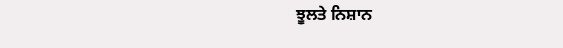ਝੂਲਤੇ ਨਿਸ਼ਾਨ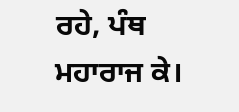ਰਹੇ, ਪੰਥ ਮਹਾਰਾਜ ਕੇ।